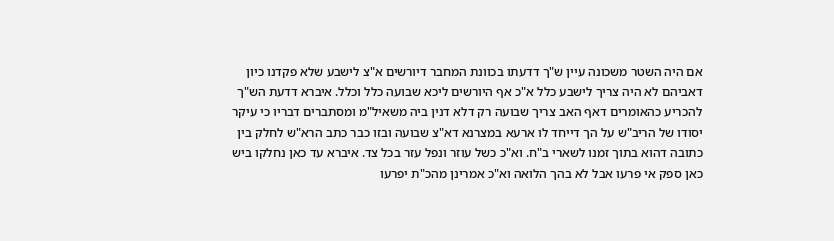אם היה השטר משכונה עיין ש"ך דדעתו בכוונת המחבר דיורשים א"צ לישבע שלא פקדנו כיון דאביהם לא היה צריך לישבע כלל א"כ אף היורשים ליכא שבועה כלל וכלל. איברא דדעת הש"ך להכריע כהאומרים דאף האב צריך שבועה רק דלא דנין ביה משאיל"מ ומסתברים דבריו כי עיקר יסודו של הריב"ש על הך דייחד לו ארעא במצרנא דא"צ שבועה ובזו כבר כתב הרא"ש לחלק בין כתובה דהוא בתוך זמנו לשארי ב"ח. וא"כ כשל עוזר ונפל עזר בכל צד. איברא עד כאן נחלקו ביש כאן ספק אי פרעו אבל לא בהך הלואה וא"כ אמרינן מהכ"ת יפרעו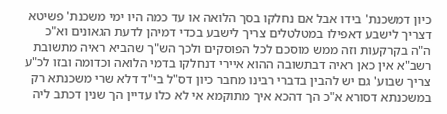כיון דמשכנת' בידו אבל אם נחלקו בסך הלואה או עד כמה היו ימי משכנת' פשיטא דצריך לישבע דאפילו במטלטלים צריך לישבע בכדי דמיהן לדעת הגאונים וא"כ ה"ה בקרקעות וזה ממש מוסכם לכל הפוסקים ולכך הש"ך שהביא ראיה מתשובת רשב"א אין כאן ראיה דבתשובה ההוא איירי דנחלקו בדמי הלואה וכדומה ובזו לכ"ע צריך שבוע' גם יש להבין בדברי רבינו מחבר כיון דס"ל בי"ד דלא שרי משכנתא רק במשכנתא דסורא א"כ הך דהכא איך מתוקמא אי לא כלו עדיין הך שנין דכתב ליה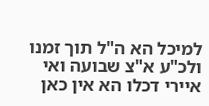למיכל הא ה"ל תוך זמנו ולכ"ע א"צ שבועה ואי איירי דכלו הא אין כאן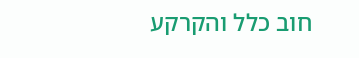חוב כלל והקרקע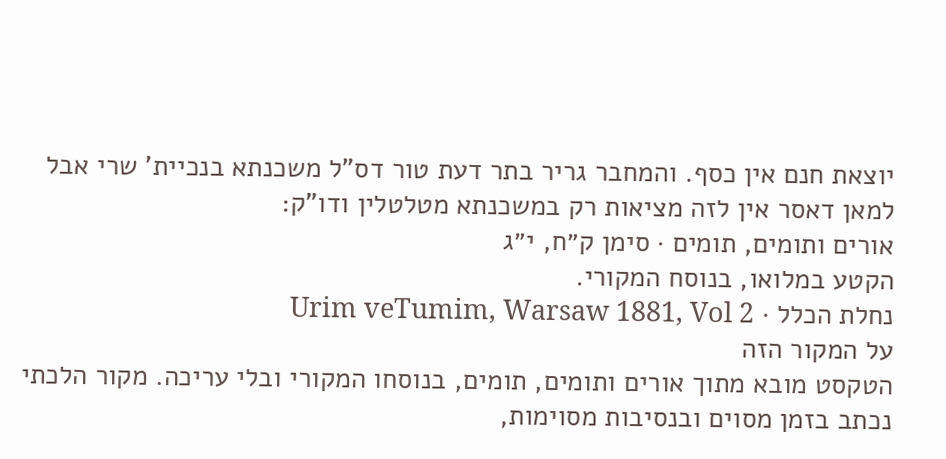יוצאת חנם אין כסף. והמחבר גריר בתר דעת טור דס"ל משכנתא בנכיית' שרי אבל למאן דאסר אין לזה מציאות רק במשכנתא מטלטלין ודו"ק:
אורים ותומים, תומים · סימן ק״ח, י״ג
הקטע במלואו, בנוסח המקורי.
נחלת הכלל · Urim veTumim, Warsaw 1881, Vol 2
על המקור הזה
הטקסט מובא מתוך אורים ותומים, תומים, בנוסחו המקורי ובלי עריכה. מקור הלכתי נכתב בזמן מסוים ובנסיבות מסוימות,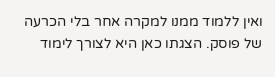ואין ללמוד ממנו למקרה אחר בלי הכרעה של פוסק. הצגתו כאן היא לצורך לימוד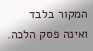המקור בלבד ואינה פסק הלכה.